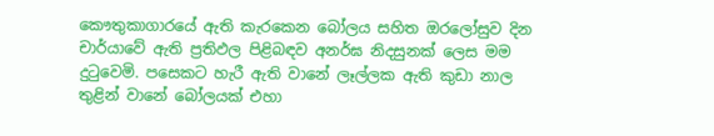කෞතුකාගාරයේ ඇති කැරකෙන බෝලය සහිත ඔරලෝසුව දින චාර්යාවේ ඇති ප්‍රතිඵල පිළිබඳව අනර්ඝ නිදසුනක් ලෙස මම දුටුවෙමි. පසෙකට හැරී ඇති වානේ ලෑල්ලක ඇති කුඩා නාල තුළින් වානේ බෝලයක් එහා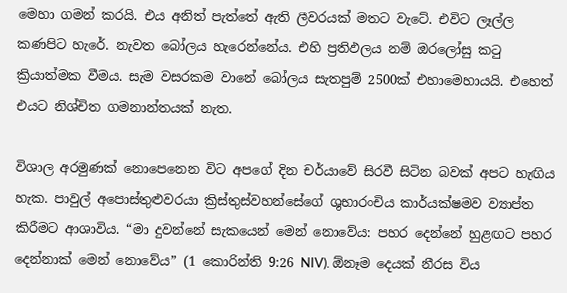මෙහා ගමන් කරයි. එය අනිත් පැත්තේ ඇති ලීවරයක් මතට වැටේ. එවිට ලෑල්ල කණපිට හැරේ. නැවත බෝලය හැරෙන්නේය. එහි ප්‍රතිඵලය නම් ඔරලෝසු කටු ක්‍රියාත්මක වීමය. සැම වසරකම වානේ බෝලය සැතපුම් 2500ක් එහාමෙහායයි. එහෙත් එයට නිශ්චිත ගමනාන්තයක් නැත.

විශාල අරමුණක් නොපෙනෙන විට අපගේ දින චර්යාවේ සිරවී සිටින බවක් අපට හැඟිය හැක. පාවුල් අපොස්තුළුවරයා ක්‍රිස්තුස්වහන්සේගේ ශුභාරංචිය කාර්යක්ෂමව ව්‍යාප්ත කිරීමට ආශාවිය. “මා දුවන්නේ සැකයෙන් මෙන් නොවේය: පහර දෙන්නේ හුළඟට පහර දෙන්නාක් මෙන් නොවේය” (1 කොරින්ති 9:26 NIV). ඕනෑම දෙයක් නීරස විය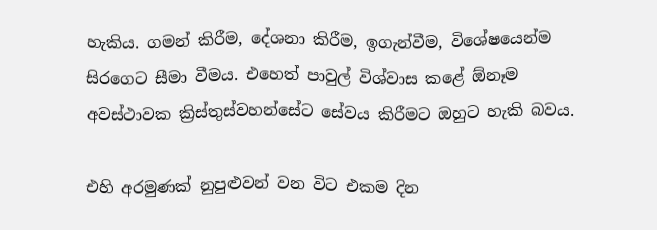හැකිය. ගමන් කිරීම, දේශනා කිරීම, ඉගැන්වීම, විශේෂයෙන්ම සිරගෙට සීමා වීමය. එහෙත් පාවුල් විශ්වාස කළේ ඕනෑම අවස්ථාවක ක්‍රිස්තුස්වහන්සේට සේවය කිරීමට ඔහුට හැකි බවය.

එහි අරමුණක් නුපුළුවන් වන විට එකම දින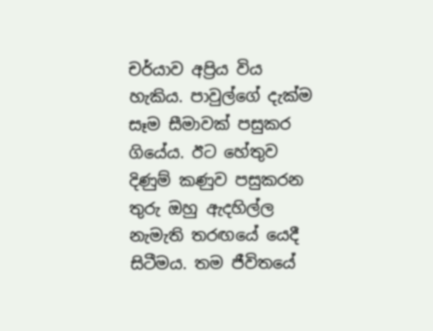චර්යාව අප්‍රිය විය හැකිය. පාවුල්ගේ දැක්ම සෑම සීමාවක් පසුකර ගියේය. ඊට හේතුව දිණුම් කණුව පසුකරන තුරු ඔහු ඇදහිල්ල නැමැති තරඟයේ යෙදී සිටීමය. තම ජීවිතයේ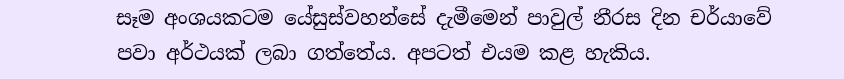සෑම අංශයකටම යේසුස්වහන්සේ දැමීමෙන් පාවුල් නීරස දින චර්යාවේ පවා අර්ථයක් ලබා ගත්තේය. අපටත් එයම කළ හැකිය.